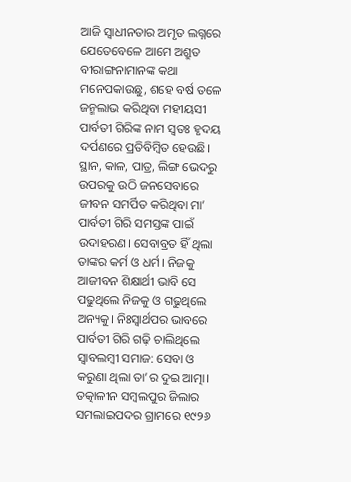ଆଜି ସ୍ବାଧୀନତାର ଅମୃତ ଲଗ୍ନରେ ଯେତେବେଳେ ଆମେ ଅଶ୍ରୁତ ବୀରାଙ୍ଗନାମାନଙ୍କ କଥା ମନେପକାଉଛୁ, ଶହେ ବର୍ଷ ତଳେ ଜନ୍ମଲାଭ କରିଥିବା ମହୀୟସୀ ପାର୍ବତୀ ଗିରିଙ୍କ ନାମ ସ୍ବତଃ ହୃଦୟ ଦର୍ପଣରେ ପ୍ରତିବିମ୍ବିତ ହେଉଛି। ସ୍ଥାନ, କାଳ, ପାତ୍ର, ଲିଙ୍ଗ ଭେଦରୁ ଉପରକୁ ଉଠି ଜନସେବାରେ ଜୀବନ ସମର୍ପିତ କରିଥିବା ମା’ ପାର୍ବତୀ ଗିରି ସମସ୍ତଙ୍କ ପାଇଁ ଉଦାହରଣ। ସେବାବ୍ରତ ହିଁ ଥିଲା ତାଙ୍କର କର୍ମ ଓ ଧର୍ମ। ନିଜକୁ ଆଜୀବନ ଶିକ୍ଷାର୍ଥୀ ଭାବି ସେ ପଢୁଥିଲେ ନିଜକୁ ଓ ଗଢୁଥିଲେ ଅନ୍ୟକୁ। ନିଃସ୍ବାର୍ଥପର ଭାବରେ ପାର୍ବତୀ ଗିରି ଗଢ଼ି ଚାଲିଥିଲେ ସ୍ବାବଲମ୍ବୀ ସମାଜ: ସେବା ଓ କରୁଣା ଥିଲା ତା’ର ଦୁଇ ଆତ୍ମା।
ତତ୍କାଳୀନ ସମ୍ବଲପୁର ଜିଲାର ସମଲାଇପଦର ଗ୍ରାମରେ ୧୯୨୬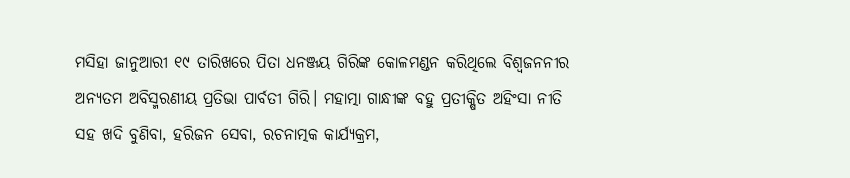ମସିହା ଜାନୁଆରୀ ୧୯ ତାରିଖରେ ପିତା ଧନଞ୍ଜୟ ଗିରିଙ୍କ କୋଳମଣ୍ଡନ କରିଥିଲେ ବିଶ୍ୱଜନନୀର ଅନ୍ୟତମ ଅବିସ୍ମରଣୀୟ ପ୍ରତିଭା ପାର୍ବତୀ ଗିରି। ମହାତ୍ମା ଗାନ୍ଧୀଙ୍କ ବହୁ ପ୍ରତୀକ୍ଷିତ ଅହିଂସା ନୀତି ସହ ଖଦି ବୁଣିବା, ହରିଜନ ସେବା, ରଚନାତ୍ମକ କାର୍ଯ୍ୟକ୍ରମ,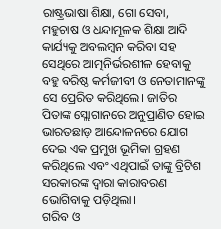ରାଷ୍ଟ୍ରଭାଷା ଶିକ୍ଷା, ଗୋ ସେବା, ମହୁଚାଷ ଓ ଧନ୍ଦାମୂଳକ ଶିକ୍ଷା ଆଦି କାର୍ଯ୍ୟକୁ ଅବଲମ୍ବନ କରିବା ସହ ସେଥିରେ ଆତ୍ମନିର୍ଭରଶୀଳ ହେବାକୁ ବହୁ ବରିଷ୍ଠ କର୍ମଜୀବୀ ଓ ନେତାମାନଙ୍କୁ ସେ ପ୍ରେରିତ କରିଥିଲେ। ଜାତିର ପିତାଙ୍କ ସ୍ଲୋଗାନରେ ଅନୁପ୍ରାଣିତ ହୋଇ ଭାରତଛାଡ଼ ଆନ୍ଦୋଳନରେ ଯୋଗ ଦେଇ ଏକ ପ୍ରମୁଖ ଭୂମିକା ଗ୍ରହଣ କରିଥିଲେ ଏବଂ ଏଥିପାଇଁ ତାଙ୍କୁ ବ୍ରିଟିଶ ସରକାରଙ୍କ ଦ୍ୱାରା କାରାବରଣ ଭୋଗିବାକୁ ପଡ଼ିଥିଲା।
ଗରିବ ଓ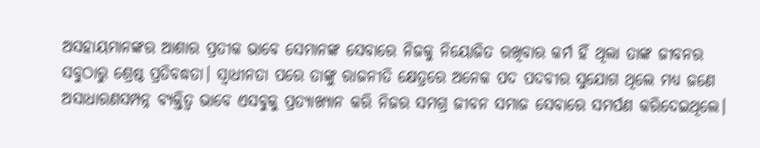ଅସହାୟମାନଙ୍କର ଆଶାର ପ୍ରତୀକ ଭାବେ ସେମାନଙ୍କ ସେବାରେ ନିଜକୁ ନିୟୋଜିତ ରଖିବାର କର୍ମ ହିଁ ଥିଲା ତାଙ୍କ ଜୀବନର ସବୁଠାରୁ ଶ୍ରେଷ୍ଠ ପ୍ରତିବଦ୍ଧତା। ସ୍ବାଧୀନତା ପରେ ତାଙ୍କୁ ରାଜନୀତି କ୍ଷେତ୍ରରେ ଅନେକ ପଦ ପଦବୀର ସୁଯୋଗ ଥିଲେ ମଧ୍ୟ ଜଣେ ଅସାଧାରଣସମ୍ପନ୍ନ ବ୍ୟକ୍ତିତ୍ୱ ଭାବେ ଏସବୁକୁ ପ୍ରତ୍ୟାଖ୍ୟାନ କରି ନିଜର ସମଗ୍ର ଜୀବନ ସମାଜ ସେବାରେ ସମର୍ପଣ କରିଦେଇଥିଲେ।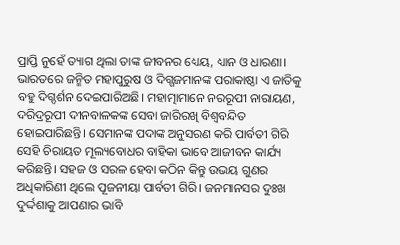ପ୍ରାପ୍ତି ନୁହେଁ ତ୍ୟାଗ ଥିଲା ତାଙ୍କ ଜୀବନର ଧ୍ୟେୟ, ଧ୍ୟାନ ଓ ଧାରଣା।
ଭାରତରେ ଜନ୍ମିତ ମହାପୁରୁଷ ଓ ଦିଗ୍ଗଜମାନଙ୍କ ପରାକାଷ୍ଠା ଏ ଜାତିକୁ ବହୁ ଦିଗ୍ଦର୍ଶନ ଦେଇପାରିଅଛି। ମହାତ୍ମାମାନେ ନରରୂପୀ ନାରାୟଣ, ଦରିଦ୍ରରୂପୀ ଦୀନବାଳକଙ୍କ ସେବା ଜାରିରଖି ବିଶ୍ୱବନ୍ଦିତ ହୋଇପାରିଛନ୍ତି। ସେମାନଙ୍କ ପଦାଙ୍କ ଅନୁସରଣ କରି ପାର୍ବତୀ ଗିରି ସେହି ଚିରାୟତ ମୂଲ୍ୟବୋଧର ବାହିକା ଭାବେ ଆଜୀବନ କାର୍ଯ୍ୟ କରିଛନ୍ତି। ସହଜ ଓ ସରଳ ହେବା କଠିନ କିନ୍ତୁ ଉଭୟ ଗୁଣର ଅଧିକାରିଣୀ ଥିଲେ ପୂଜନୀୟା ପାର୍ବତୀ ଗିରି। ଜନମାନସର ଦୁଃଖ ଦୁର୍ଦ୍ଦଶାକୁ ଆପଣାର ଭାବି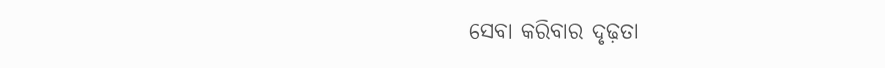ସେବା କରିବାର ଦୃଢ଼ତା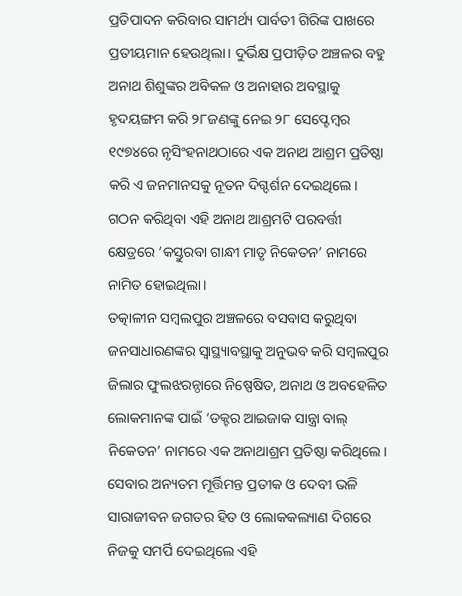ପ୍ରତିପାଦନ କରିବାର ସାମର୍ଥ୍ୟ ପାର୍ବତୀ ଗିରିଙ୍କ ପାଖରେ ପ୍ରତୀୟମାନ ହେଉଥିଲା। ଦୁର୍ଭିକ୍ଷ ପ୍ରପୀଡ଼ିତ ଅଞ୍ଚଳର ବହୁ ଅନାଥ ଶିଶୁଙ୍କର ଅବିକଳ ଓ ଅନାହାର ଅବସ୍ଥାକୁ ହୃଦୟଙ୍ଗମ କରି ୨୮ଜଣଙ୍କୁ ନେଇ ୨୮ ସେପ୍ଟେମ୍ବର ୧୯୭୪ରେ ନୃସିଂହନାଥଠାରେ ଏକ ଅନାଥ ଆଶ୍ରମ ପ୍ରତିଷ୍ଠା କରି ଏ ଜନମାନସକୁ ନୂତନ ଦିଗ୍ଦର୍ଶନ ଦେଇଥିଲେ। ଗଠନ କରିଥିବା ଏହି ଅନାଥ ଆଶ୍ରମଟି ପରବର୍ତ୍ତୀ କ୍ଷେତ୍ରରେ ‘କସ୍ତୁରବା ଗାନ୍ଧୀ ମାତୃ ନିକେତନ’ ନାମରେ ନାମିତ ହୋଇଥିଲା।
ତତ୍କାଳୀନ ସମ୍ବଲପୁର ଅଞ୍ଚଳରେ ବସବାସ କରୁଥିବା ଜନସାଧାରଣଙ୍କର ସ୍ବାସ୍ଥ୍ୟାବସ୍ଥାକୁ ଅନୁଭବ କରି ସମ୍ବଲପୁର ଜିଲାର ଫୁଲଝରନ୍ଠାରେ ନିଷ୍ପେଷିତ, ଅନାଥ ଓ ଅବହେଳିତ ଲୋକମାନଙ୍କ ପାଇଁ ‘ଡକ୍ଟର ଆଇଜାକ ସାନ୍ତ୍ରା ବାଲ୍ ନିକେତନ’ ନାମରେ ଏକ ଅନାଥାଶ୍ରମ ପ୍ରତିଷ୍ଠା କରିଥିଲେ। ସେବାର ଅନ୍ୟତମ ମୂର୍ତ୍ତିମନ୍ତ ପ୍ରତୀକ ଓ ଦେବୀ ଭଳି ସାରାଜୀବନ ଜଗତର ହିତ ଓ ଲୋକକଲ୍ୟାଣ ଦିଗରେ ନିଜକୁ ସମର୍ପି ଦେଇଥିଲେ ଏହି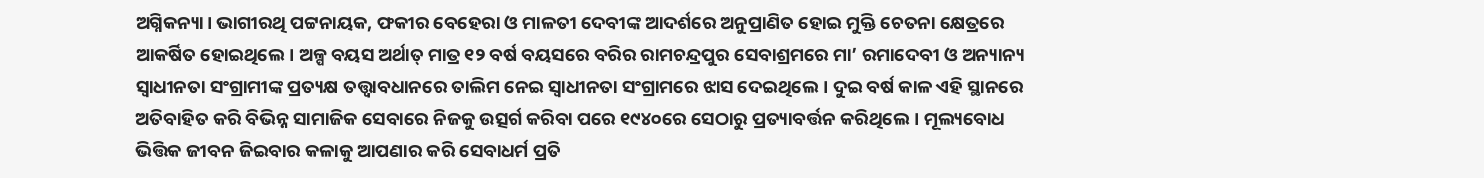ଅଗ୍ନିକନ୍ୟା। ଭାଗୀରଥି ପଟ୍ଟନାୟକ, ଫକୀର ବେହେରା ଓ ମାଳତୀ ଦେବୀଙ୍କ ଆଦର୍ଶରେ ଅନୁପ୍ରାଣିତ ହୋଇ ମୁକ୍ତି ଚେତନା କ୍ଷେତ୍ରରେ ଆକର୍ଷିତ ହୋଇଥିଲେ। ଅଳ୍ପ ବୟସ ଅର୍ଥାତ୍ ମାତ୍ର ୧୨ ବର୍ଷ ବୟସରେ ବରିର ରାମଚନ୍ଦ୍ରପୁର ସେବାଶ୍ରମରେ ମା’ ରମାଦେବୀ ଓ ଅନ୍ୟାନ୍ୟ ସ୍ବାଧୀନତା ସଂଗ୍ରାମୀଙ୍କ ପ୍ରତ୍ୟକ୍ଷ ତତ୍ତ୍ୱାବଧାନରେ ତାଲିମ ନେଇ ସ୍ବାଧୀନତା ସଂଗ୍ରାମରେ ଝାସ ଦେଇଥିଲେ। ଦୁଇ ବର୍ଷ କାଳ ଏହି ସ୍ଥାନରେ ଅତିବାହିତ କରି ବିଭିନ୍ନ ସାମାଜିକ ସେବାରେ ନିଜକୁ ଉତ୍ସର୍ଗ କରିବା ପରେ ୧୯୪୦ରେ ସେଠାରୁ ପ୍ରତ୍ୟାବର୍ତ୍ତନ କରିଥିଲେ। ମୂଲ୍ୟବୋଧ ଭିତ୍ତିକ ଜୀବନ ଜିଇବାର କଳାକୁ ଆପଣାର କରି ସେବାଧର୍ମ ପ୍ରତି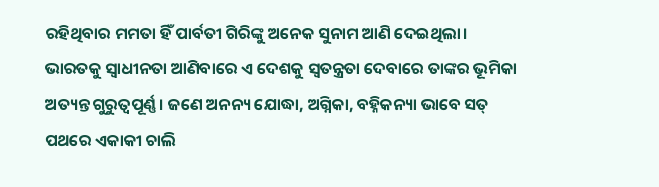ରହିଥିବାର ମମତା ହିଁ ପାର୍ବତୀ ଗିରିଙ୍କୁ ଅନେକ ସୁନାମ ଆଣି ଦେଇଥିଲା।
ଭାରତକୁ ସ୍ବାଧୀନତା ଆଣିବାରେ ଏ ଦେଶକୁ ସ୍ବତନ୍ତ୍ରତା ଦେବାରେ ତାଙ୍କର ଭୂମିକା ଅତ୍ୟନ୍ତ ଗୁରୁତ୍ୱପୂର୍ଣ୍ଣ। ଜଣେ ଅନନ୍ୟ ଯୋଦ୍ଧା, ଅଗ୍ନିକା, ବହ୍ନିକନ୍ୟା ଭାବେ ସତ୍ ପଥରେ ଏକାକୀ ଚାଲି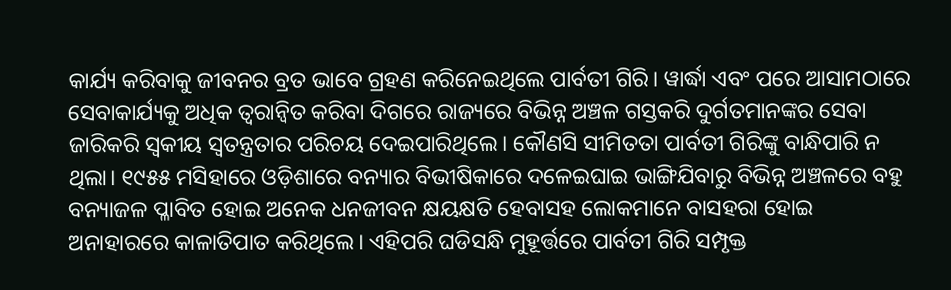କାର୍ଯ୍ୟ କରିବାକୁ ଜୀବନର ବ୍ରତ ଭାବେ ଗ୍ରହଣ କରିନେଇଥିଲେ ପାର୍ବତୀ ଗିରି। ୱାର୍ଦ୍ଧା ଏବଂ ପରେ ଆସାମଠାରେ ସେବାକାର୍ଯ୍ୟକୁ ଅଧିକ ତ୍ୱରାନ୍ବିତ କରିବା ଦିଗରେ ରାଜ୍ୟରେ ବିଭିନ୍ନ ଅଞ୍ଚଳ ଗସ୍ତକରି ଦୁର୍ଗତମାନଙ୍କର ସେବା ଜାରିକରି ସ୍ବକୀୟ ସ୍ବତନ୍ତ୍ରତାର ପରିଚୟ ଦେଇପାରିଥିଲେ। କୌଣସି ସୀମିତତା ପାର୍ବତୀ ଗିରିଙ୍କୁ ବାନ୍ଧିପାରି ନ ଥିଲା। ୧୯୫୫ ମସିହାରେ ଓଡ଼ିଶାରେ ବନ୍ୟାର ବିଭୀଷିକାରେ ଦଳେଇଘାଇ ଭାଙ୍ଗିଯିବାରୁ ବିଭିନ୍ନ ଅଞ୍ଚଳରେ ବହୁ ବନ୍ୟାଜଳ ପ୍ଳାବିତ ହୋଇ ଅନେକ ଧନଜୀବନ କ୍ଷୟକ୍ଷତି ହେବାସହ ଲୋକମାନେ ବାସହରା ହୋଇ ଅନାହାରରେ କାଳାତିପାତ କରିଥିଲେ। ଏହିପରି ଘଡିସନ୍ଧି ମୁହୂର୍ତ୍ତରେ ପାର୍ବତୀ ଗିରି ସମ୍ପୃକ୍ତ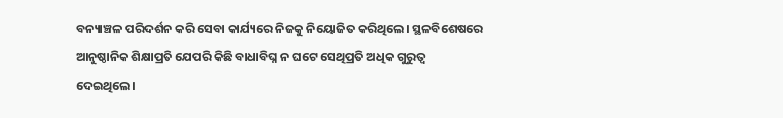ବନ୍ୟାଞ୍ଚଳ ପରିଦର୍ଶନ କରି ସେବା କାର୍ଯ୍ୟରେ ନିଜକୁ ନିୟୋଜିତ କରିଥିଲେ। ସ୍ଥଳବିଶେଷରେ ଆନୁଷ୍ଠାନିକ ଶିକ୍ଷାପ୍ରତି ଯେପରି କିଛି ବାଧାବିଘ୍ନ ନ ଘଟେ ସେଥିପ୍ରତି ଅଧିକ ଗୁରୁତ୍ୱ ଦେଇଥିଲେ।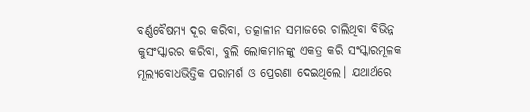ବର୍ଣ୍ଣବୈଷମ୍ୟ ଦୂର କରିବା, ତତ୍କାଳୀନ ସମାଜରେ ଚାଲିଥିବା ବିଭିନ୍ନ କୁସଂସ୍କାରର କରିବା, ବୁଲି ଲୋକମାନଙ୍କୁ ଏକତ୍ର କରି ସଂସ୍କାରମୂଳକ ମୂଲ୍ୟବୋଧଭିତ୍ତିକ ପରାମର୍ଶ ଓ ପ୍ରେରଣା ଦେଇଥିଲେ। ଯଥାର୍ଥରେ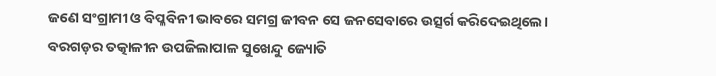ଜଣେ ସଂଗ୍ରାମୀ ଓ ବିପ୍ଳବିନୀ ଭାବରେ ସମଗ୍ର ଜୀବନ ସେ ଜନସେବାରେ ଉତ୍ସର୍ଗ କରିଦେଇଥିଲେ। ବରଗଡ଼ର ତତ୍କାଳୀନ ଉପଜିଲାପାଳ ସୁଖେନ୍ଦୁ ଜ୍ୟୋତି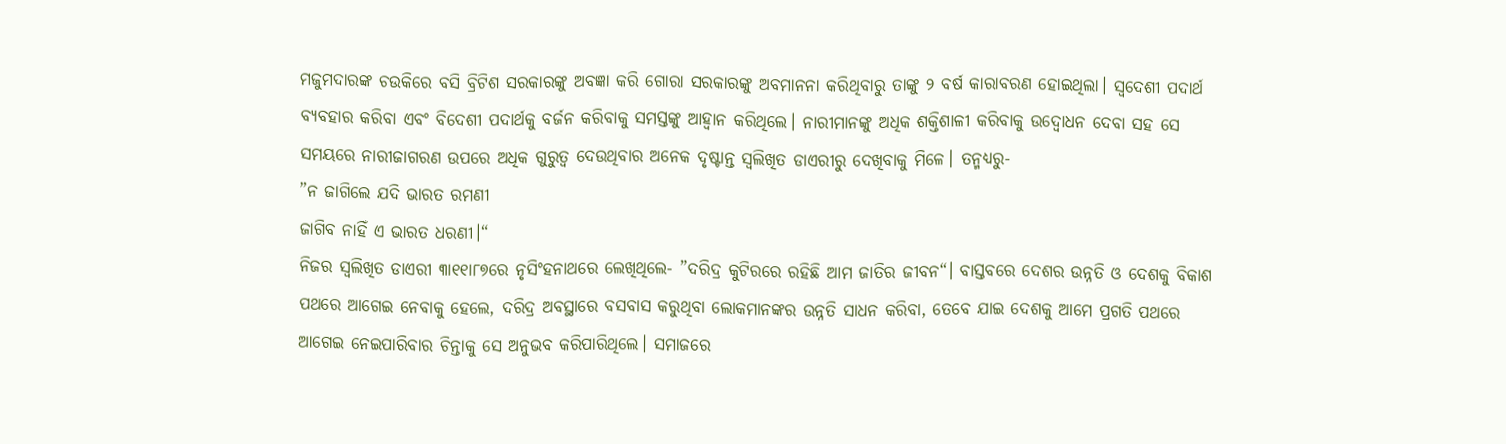ମଜୁମଦାରଙ୍କ ଚଉକିରେ ବସି ବ୍ରିଟିଶ ସରକାରଙ୍କୁ ଅବଜ୍ଞା କରି ଗୋରା ସରକାରଙ୍କୁ ଅବମାନନା କରିଥିବାରୁ ତାଙ୍କୁ ୨ ବର୍ଷ କାରାବରଣ ହୋଇଥିଲା। ସ୍ବଦେଶୀ ପଦାର୍ଥ ବ୍ୟବହାର କରିବା ଏବଂ ବିଦେଶୀ ପଦାର୍ଥକୁ ବର୍ଜନ କରିବାକୁ ସମସ୍ତଙ୍କୁ ଆହ୍ବାନ କରିଥିଲେ। ନାରୀମାନଙ୍କୁ ଅଧିକ ଶକ୍ତିଶାଳୀ କରିବାକୁ ଉଦ୍ବୋଧନ ଦେବା ସହ ସେ ସମୟରେ ନାରୀଜାଗରଣ ଉପରେ ଅଧିକ ଗୁରୁତ୍ୱ ଦେଉଥିବାର ଅନେକ ଦୃଷ୍ଟାନ୍ତ ସ୍ବଲିଖିତ ଡାଏରୀରୁ ଦେଖିବାକୁ ମିଳେ। ତନ୍ମଧ୍ୟରୁ-
”ନ ଜାଗିଲେ ଯଦି ଭାରତ ରମଣୀ
ଜାଗିବ ନାହିଁ ଏ ଭାରତ ଧରଣୀ।“
ନିଜର ସ୍ବଲିଖିତ ଡାଏରୀ ୩ା୧୧ା୮୭ରେ ନୃସିଂହନାଥରେ ଲେଖିଥିଲେ- ”ଦରିଦ୍ର କୁଟିରରେ ରହିଛି ଆମ ଜାତିର ଜୀବନ“। ବାସ୍ତବରେ ଦେଶର ଉନ୍ନତି ଓ ଦେଶକୁ ବିକାଶ ପଥରେ ଆଗେଇ ନେବାକୁ ହେଲେ, ଦରିଦ୍ର ଅବସ୍ଥାରେ ବସବାସ କରୁଥିବା ଲୋକମାନଙ୍କର ଉନ୍ନତି ସାଧନ କରିବା, ତେବେ ଯାଇ ଦେଶକୁ ଆମେ ପ୍ରଗତି ପଥରେ ଆଗେଇ ନେଇପାରିବାର ଚିନ୍ତାକୁ ସେ ଅନୁଭବ କରିପାରିଥିଲେ। ସମାଜରେ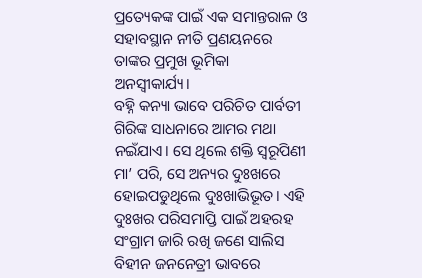ପ୍ରତ୍ୟେକଙ୍କ ପାଇଁ ଏକ ସମାନ୍ତରାଳ ଓ ସହାବସ୍ଥାନ ନୀତି ପ୍ରଣୟନରେ ତାଙ୍କର ପ୍ରମୁଖ ଭୂମିକା ଅନସ୍ବୀକାର୍ଯ୍ୟ।
ବହ୍ନି କନ୍ୟା ଭାବେ ପରିଚିତ ପାର୍ବତୀ ଗିରିଙ୍କ ସାଧନାରେ ଆମର ମଥା ନଇଁଯାଏ। ସେ ଥିଲେ ଶକ୍ତି ସ୍ବରୂପିଣୀ ମା’ ପରି, ସେ ଅନ୍ୟର ଦୁଃଖରେ ହୋଇପଡୁଥିଲେ ଦୁଃଖାଭିଭୂତ। ଏହି ଦୁଃଖର ପରିସମାପ୍ତି ପାଇଁ ଅହରହ ସଂଗ୍ରାମ ଜାରି ରଖି ଜଣେ ସାଲିସ ବିହୀନ ଜନନେତ୍ରୀ ଭାବରେ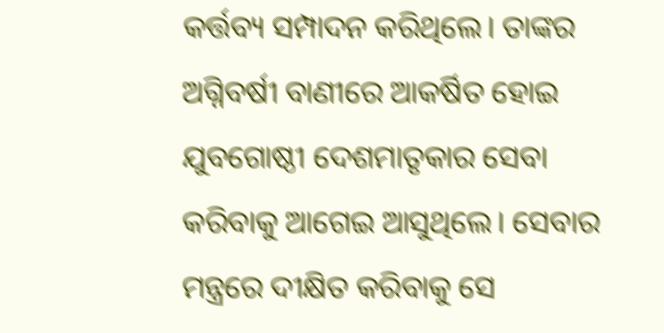କର୍ତ୍ତବ୍ୟ ସମ୍ପାଦନ କରିଥିଲେ। ତାଙ୍କର ଅଗ୍ନିବର୍ଷୀ ବାଣୀରେ ଆକର୍ଷିତ ହୋଇ ଯୁବଗୋଷ୍ଠୀ ଦେଶମାତୃକାର ସେବା କରିବାକୁ ଆଗେଇ ଆସୁଥିଲେ। ସେବାର ମନ୍ତ୍ରରେ ଦୀକ୍ଷିତ କରିବାକୁ ସେ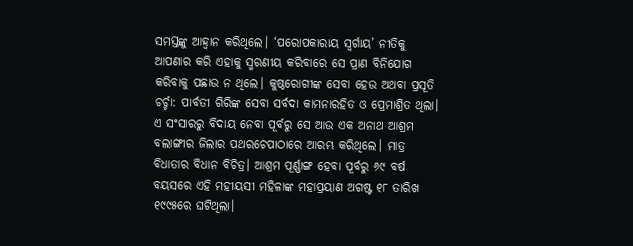ସମସ୍ତଙ୍କୁ ଆହ୍ବାନ କରିଥିଲେ। ‘ପରୋପକାରାୟ ସ୍ବର୍ଗାୟ’ ନୀତିକୁ ଆପଣାର କରି ଏହାକୁ ସ୍ମରଣୀୟ କରିବାରେ ସେ ପ୍ରାଣ ବିନିଯୋଗ କରିବାକୁ ପଛାଉ ନ ଥିଲେ। କୁଷ୍ଠରୋଗୀଙ୍କ ସେବା ହେଉ ଅଥବା ପ୍ରସୂତି ଚର୍ଚ୍ଚା: ପାର୍ବତୀ ଗିରିଙ୍କ ସେବା ସର୍ବଦା କାମନାରହିତ ଓ ପ୍ରେମାଶ୍ରିତ ଥିଲା। ଏ ସଂସାରରୁ ବିଦାୟ ନେବା ପୂର୍ବରୁ ସେ ଆଉ ଏକ ଅନାଥ ଆଶ୍ରମ ବଲାଙ୍ଗୀର ଜିଲାର ପଥରଚେପାଠାରେ ଆରମ୍ଭ କରିଥିଲେ। ମାତ୍ର ବିଧାତାର ବିଧାନ ବିଚିତ୍ର। ଆଶ୍ରମ ପୂର୍ଣ୍ଣାଙ୍ଗ ହେବା ପୂର୍ବରୁ ୬୯ ବର୍ଷ ବୟସରେ ଏହି ମହୀୟସୀ ମହିଳାଙ୍କ ମହାପ୍ରୟାଣ ଅଗଷ୍ଟ ୧୮ ତାରିଖ ୧୯୯୫ରେ ଘଟିଥିଲା।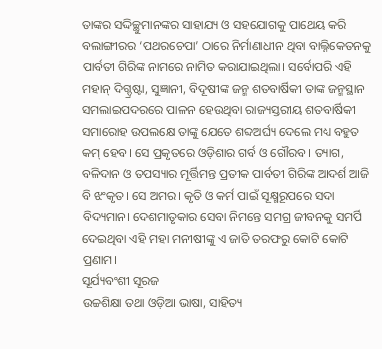ତାଙ୍କର ସଦ୍ଦିଚ୍ଛୁମାନଙ୍କର ସାହାଯ୍ୟ ଓ ସହଯୋଗକୁ ପାଥେୟ କରି ବଲାଙ୍ଗୀରର ‘ପଥରଚେପା’ ଠାରେ ନିର୍ମାଣାଧୀନ ଥିବା ବାଲ୍ନିକେତନକୁ ପାର୍ବତୀ ଗିରିଙ୍କ ନାମରେ ନାମିତ କରାଯାଇଥିଲା। ସର୍ବୋପରି ଏହି ମହାନ୍ ଦିଗ୍ଦ୍ରଷ୍ଟା, ସୁଜ୍ଞାନୀ, ବିଦୂଷୀଙ୍କ ଜନ୍ମ ଶତବାର୍ଷିକୀ ତାଙ୍କ ଜନ୍ମସ୍ଥାନ ସମଲାଇପଦରରେ ପାଳନ ହେଉଥିବା ରାଜ୍ୟସ୍ତରୀୟ ଶତବାର୍ଷିକୀ ସମାରୋହ ଉପଲକ୍ଷେ ତାଙ୍କୁ ଯେତେ ଶବ୍ଦଅର୍ଘ୍ୟ ଦେଲେ ମଧ୍ୟ ବହୁତ କମ୍ ହେବ। ସେ ପ୍ରକୃତରେ ଓଡ଼ିଶାର ଗର୍ବ ଓ ଗୌରବ। ତ୍ୟାଗ, ବଳିଦାନ ଓ ତପସ୍ୟାର ମୂର୍ତ୍ତିମନ୍ତ ପ୍ରତୀକ ପାର୍ବତୀ ଗିରିଙ୍କ ଆଦର୍ଶ ଆଜି ବି ଝଂକୃତ। ସେ ଅମର। କୃତି ଓ କର୍ମ ପାଇଁ ସୂକ୍ଷ୍ମରୂପରେ ସଦା ବିଦ୍ୟମାନ। ଦେଶମାତୃକାର ସେବା ନିମନ୍ତେ ସମଗ୍ର ଜୀବନକୁ ସମର୍ପି ଦେଇଥିବା ଏହି ମହା ମନୀଷୀଙ୍କୁ ଏ ଜାତି ତରଫରୁ କୋଟି କୋଟି ପ୍ରଣାମ।
ସୂର୍ଯ୍ୟବଂଶୀ ସୂରଜ
ଉଚ୍ଚଶିକ୍ଷା ତଥା ଓଡ଼ିଆ ଭାଷା, ସାହିତ୍ୟ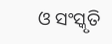ଓ ସଂସ୍କୃତି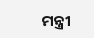ମନ୍ତ୍ରୀ